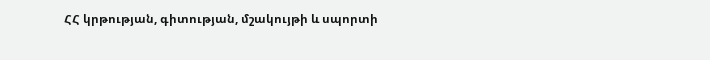ՀՀ կրթության, գիտության, մշակույթի և սպորտի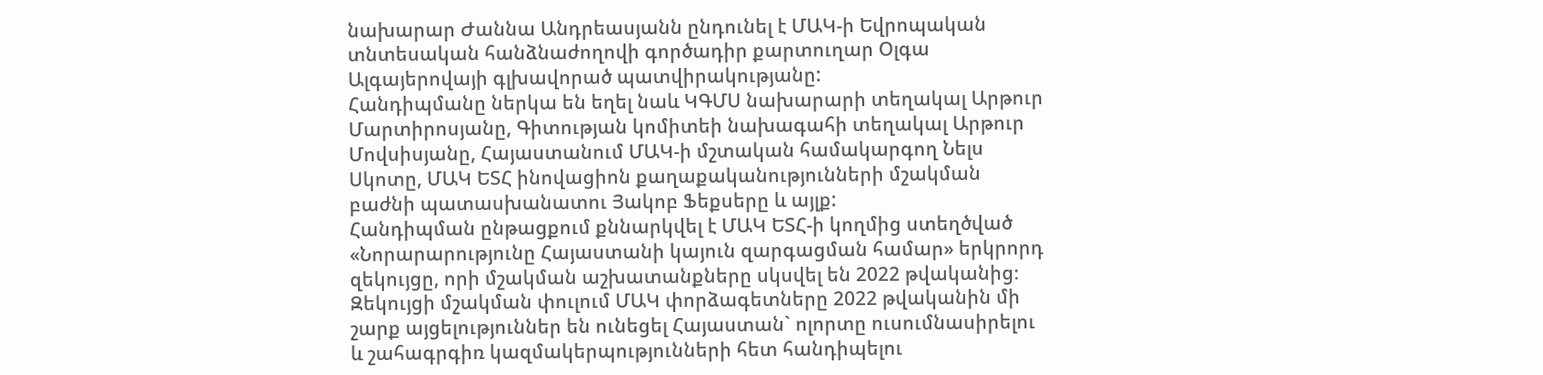նախարար Ժաննա Անդրեասյանն ընդունել է ՄԱԿ-ի Եվրոպական տնտեսական հանձնաժողովի գործադիր քարտուղար Օլգա Ալգայերովայի գլխավորած պատվիրակությանը:
Հանդիպմանը ներկա են եղել նաև ԿԳՄՍ նախարարի տեղակալ Արթուր Մարտիրոսյանը, Գիտության կոմիտեի նախագահի տեղակալ Արթուր Մովսիսյանը, Հայաստանում ՄԱԿ-ի մշտական համակարգող Նելս Սկոտը, ՄԱԿ ԵՏՀ ինովացիոն քաղաքականությունների մշակման բաժնի պատասխանատու Յակոբ Ֆեքսերը և այլք:
Հանդիպման ընթացքում քննարկվել է ՄԱԿ ԵՏՀ-ի կողմից ստեղծված «Նորարարությունը Հայաստանի կայուն զարգացման համար» երկրորդ զեկույցը, որի մշակման աշխատանքները սկսվել են 2022 թվականից։
Զեկույցի մշակման փուլում ՄԱԿ փորձագետները 2022 թվականին մի շարք այցելություններ են ունեցել Հայաստան` ոլորտը ուսումնասիրելու և շահագրգիռ կազմակերպությունների հետ հանդիպելու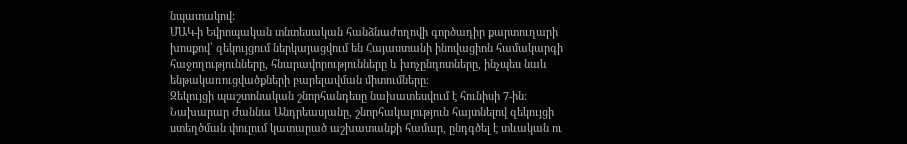նպատակով:
ՄԱԿ-ի Եվրոպական տնտեսական հանձնաժողովի գործադիր քարտուղարի խոսքով՝ զեկույցում ներկայացվում են Հայաստանի ինովացիոն համակարգի հաջողությունները, հնարավորությունները և խոչընդոտները, ինչպես նաև ենթակառուցվածքների բարելավման միտումները։
Զեկույցի պաշտոնական շնորհանդեսը նախատեսվում է հունիսի 7-ին:
Նախարար Ժաննա Անդրեասյանը, շնորհակալություն հայտնելով զեկույցի ստեղծման փուլում կատարած աշխատանքի համար, ընդգծել է տևական ու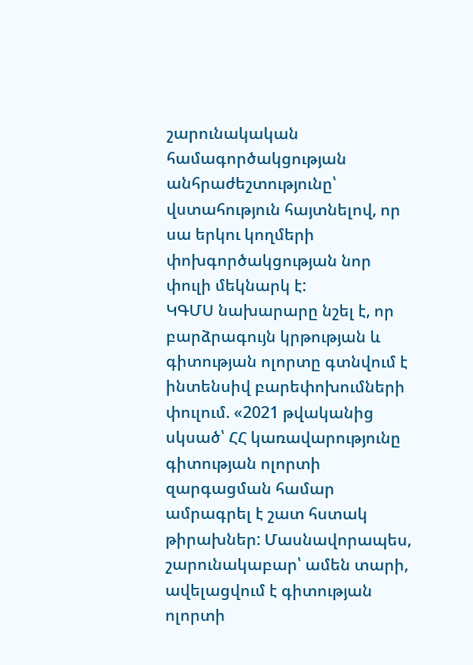շարունակական համագործակցության անհրաժեշտությունը՝ վստահություն հայտնելով, որ սա երկու կողմերի փոխգործակցության նոր փուլի մեկնարկ է:
ԿԳՄՍ նախարարը նշել է, որ բարձրագույն կրթության և գիտության ոլորտը գտնվում է ինտենսիվ բարեփոխումների փուլում. «2021 թվականից սկսած՝ ՀՀ կառավարությունը գիտության ոլորտի զարգացման համար ամրագրել է շատ հստակ թիրախներ: Մասնավորապես, շարունակաբար՝ ամեն տարի, ավելացվում է գիտության ոլորտի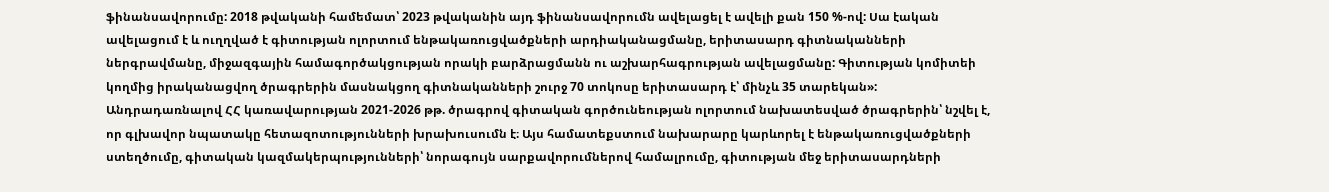ֆինանսավորումը: 2018 թվականի համեմատ՝ 2023 թվականին այդ ֆինանսավորումն ավելացել է ավելի քան 150 %-ով: Սա էական ավելացում է և ուղղված է գիտության ոլորտում ենթակառուցվածքների արդիականացմանը, երիտասարդ գիտնականների ներգրավմանը, միջազգային համագործակցության որակի բարձրացմանն ու աշխարհագրության ավելացմանը: Գիտության կոմիտեի կողմից իրականացվող ծրագրերին մասնակցող գիտնականների շուրջ 70 տոկոսը երիտասարդ է՝ մինչև 35 տարեկան»:
Անդրադառնալով ՀՀ կառավարության 2021-2026 թթ. ծրագրով գիտական գործունեության ոլորտում նախատեսված ծրագրերին՝ նշվել է, որ գլխավոր նպատակը հետազոտությունների խրախուսումն է։ Այս համատեքստում նախարարը կարևորել է ենթակառուցվածքների ստեղծումը, գիտական կազմակերպությունների՝ նորագույն սարքավորումներով համալրումը, գիտության մեջ երիտասարդների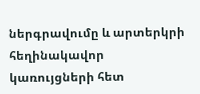ներգրավումը և արտերկրի հեղինակավոր կառույցների հետ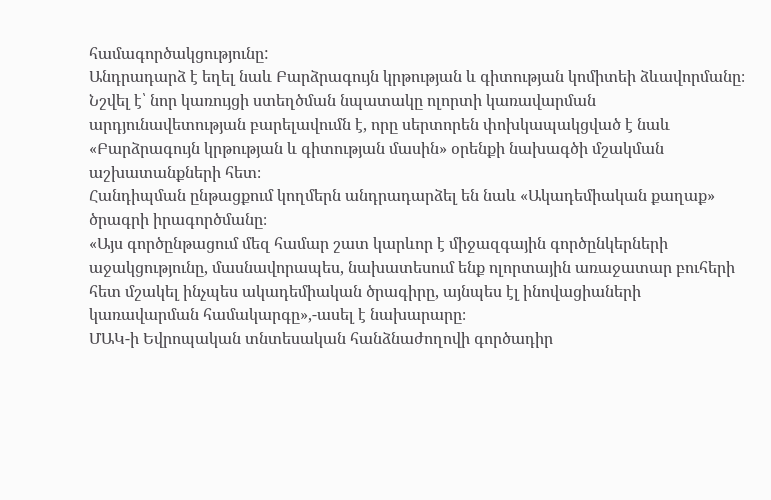համագործակցությունը:
Անդրադարձ է եղել նաև Բարձրագույն կրթության և գիտության կոմիտեի ձևավորմանը։ Նշվել է՝ նոր կառույցի ստեղծման նպատակը ոլորտի կառավարման արդյունավետության բարելավումն է, որը սերտորեն փոխկապակցված է նաև «Բարձրագույն կրթության և գիտության մասին» օրենքի նախագծի մշակման աշխատանքների հետ։
Հանդիպման ընթացքում կողմերն անդրադարձել են նաև «Ակադեմիական քաղաք» ծրագրի իրագործմանը։
«Այս գործընթացում մեզ համար շատ կարևոր է միջազգային գործընկերների աջակցությունը, մասնավորապես, նախատեսում ենք ոլորտային առաջատար բուհերի հետ մշակել ինչպես ակադեմիական ծրագիրը, այնպես էլ ինովացիաների կառավարման համակարգը»,-ասել է նախարարը։
ՄԱԿ-ի Եվրոպական տնտեսական հանձնաժողովի գործադիր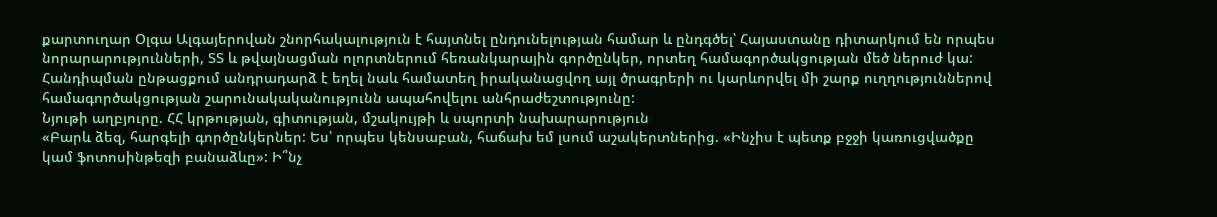քարտուղար Օլգա Ալգայերովան շնորհակալություն է հայտնել ընդունելության համար և ընդգծել՝ Հայաստանը դիտարկում են որպես նորարարությունների, ՏՏ և թվայնացման ոլորտներում հեռանկարային գործընկեր, որտեղ համագործակցության մեծ ներուժ կա:
Հանդիպման ընթացքում անդրադարձ է եղել նաև համատեղ իրականացվող այլ ծրագրերի ու կարևորվել մի շարք ուղղություններով համագործակցության շարունակականությունն ապահովելու անհրաժեշտությունը:
Նյութի աղբյուրը. ՀՀ կրթության, գիտության, մշակույթի և սպորտի նախարարություն
«Բարև ձեզ, հարգելի գործընկերներ: Ես՝ որպես կենսաբան, հաճախ եմ լսում աշակերտներից. «Ինչիս է պետք բջջի կառուցվածքը կամ ֆոտոսինթեզի բանաձևը»: Ի՞նչ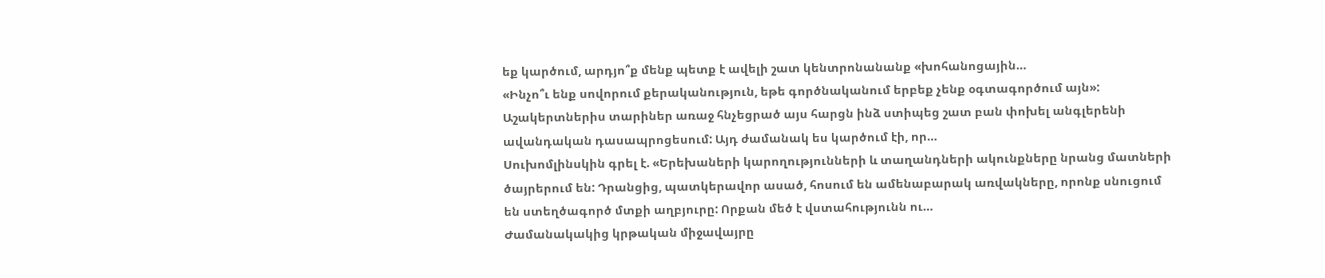եք կարծում, արդյո՞ք մենք պետք է ավելի շատ կենտրոնանանք «խոհանոցային…
«Ինչո՞ւ ենք սովորում քերականություն, եթե գործնականում երբեք չենք օգտագործում այն»: Աշակերտներիս տարիներ առաջ հնչեցրած այս հարցն ինձ ստիպեց շատ բան փոխել անգլերենի ավանդական դասապրոցեսում: Այդ ժամանակ ես կարծում էի, որ…
Սուխոմլինսկին գրել է. «Երեխաների կարողությունների և տաղանդների ակունքները նրանց մատների ծայրերում են: Դրանցից, պատկերավոր ասած, հոսում են ամենաբարակ առվակները, որոնք սնուցում են ստեղծագործ մտքի աղբյուրը: Որքան մեծ է վստահությունն ու…
Ժամանակակից կրթական միջավայրը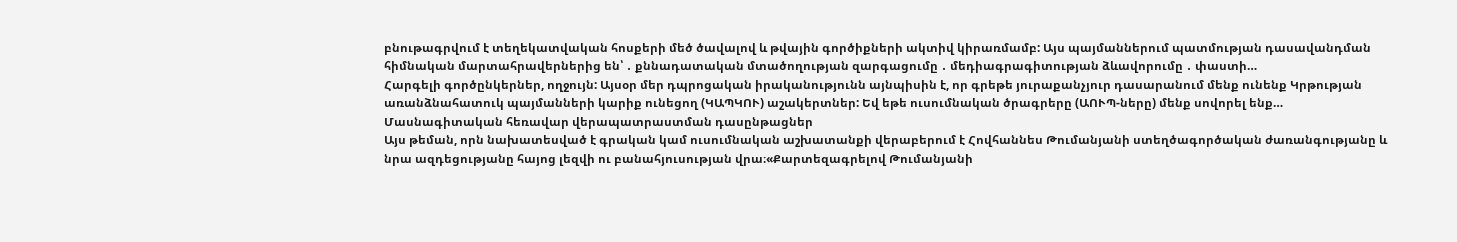բնութագրվում է տեղեկատվական հոսքերի մեծ ծավալով և թվային գործիքների ակտիվ կիրառմամբ: Այս պայմաններում պատմության դասավանդման հիմնական մարտահրավերներից են՝ ․ քննադատական մտածողության զարգացումը ․ մեդիագրագիտության ձևավորումը ․ փաստի…
Հարգելի գործընկերներ, ողջույն: Այսօր մեր դպրոցական իրականությունն այնպիսին է, որ գրեթե յուրաքանչյուր դասարանում մենք ունենք Կրթության առանձնահատուկ պայմանների կարիք ունեցող (ԿԱՊԿՈՒ) աշակերտներ: Եվ եթե ուսումնական ծրագրերը (ԱՈՒՊ-ները) մենք սովորել ենք…
Մասնագիտական հեռավար վերապատրաստման դասընթացներ
Այս թեման, որն նախատեսված է գրական կամ ուսումնական աշխատանքի վերաբերում է Հովհաննես Թումանյանի ստեղծագործական ժառանգությանը և նրա ազդեցությանը հայոց լեզվի ու բանահյուսության վրա։«Քարտեզագրելով Թումանյանի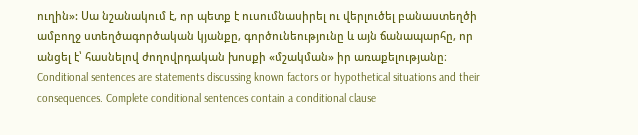ուղին»: Սա նշանակում է, որ պետք է ուսումնասիրել ու վերլուծել բանաստեղծի ամբողջ ստեղծագործական կյանքը, գործունեությունը և այն ճանապարհը, որ անցել է՝ հասնելով ժողովրդական խոսքի «մշակման» իր առաքելությանը։
Conditional sentences are statements discussing known factors or hypothetical situations and their consequences. Complete conditional sentences contain a conditional clause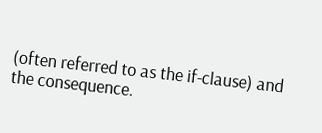(often referred to as the if-clause) and the consequence.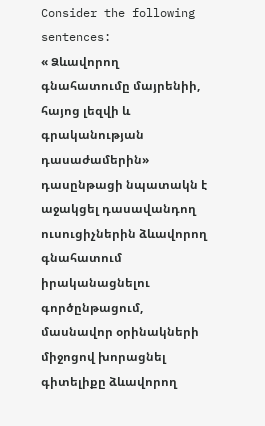Consider the following sentences:
« Ձևավորող գնահատումը մայրենիի, հայոց լեզվի և գրականության դասաժամերին» դասընթացի նպատակն է աջակցել դասավանդող ուսուցիչներին ձևավորող գնահատում իրականացնելու գործընթացում, մասնավոր օրինակների միջոցով խորացնել գիտելիքը ձևավորող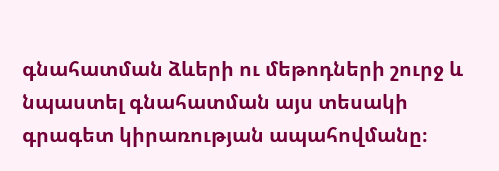գնահատման ձևերի ու մեթոդների շուրջ և նպաստել գնահատման այս տեսակի գրագետ կիրառության ապահովմանը։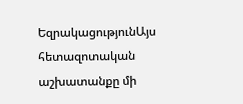ԵզրակացությունԱյս հետազոտական աշխատանքը մի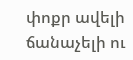փոքր ավելի ճանաչելի ու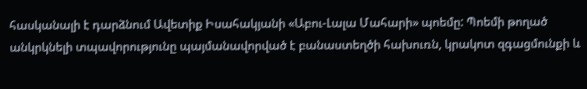հասկանալի է դարձնում Ավետիք Իսահակյանի «Աբու-Լալա Մահարի» պոեմը: Պոեմի թողած անկրկնելի տպավորությունը պայմանավորված է բանաստեղծի հախուռն, կրակոտ զգացմունքի և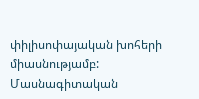փիլիսոփայական խոհերի միասնությամբ:
Մասնագիտական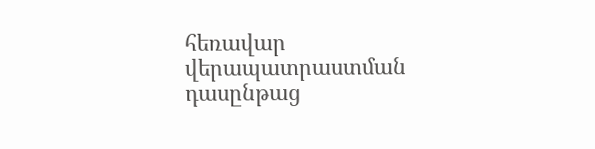հեռավար վերապատրաստման դասընթաց